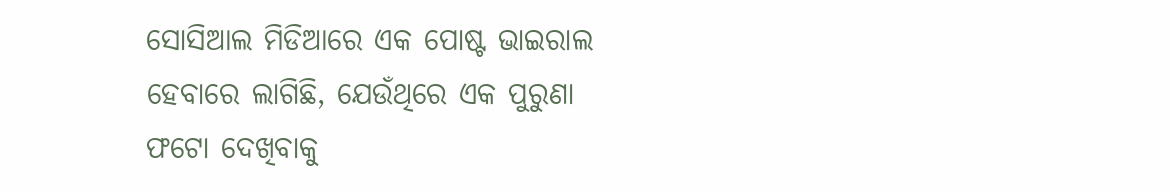ସୋସିଆଲ ମିଡିଆରେ ଏକ ପୋଷ୍ଟ ଭାଇରାଲ ହେବାରେ ଲାଗିଛି, ଯେଉଁଥିରେ ଏକ ପୁରୁଣା ଫଟୋ ଦେଖିବାକୁ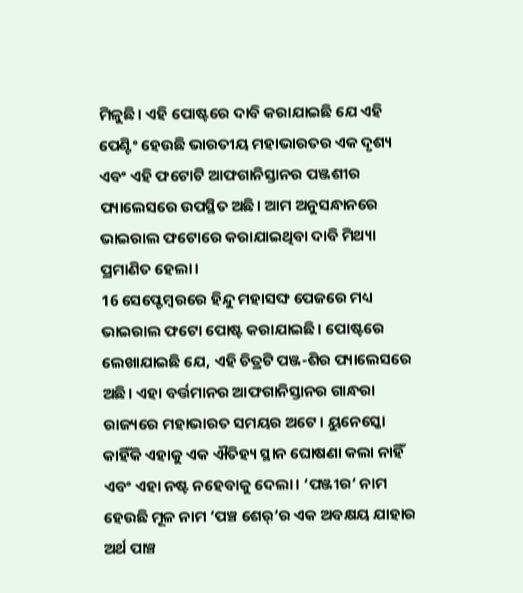ମିଳୁଛି। ଏହି ପୋଷ୍ଟରେ ଦାବି କରାଯାଇଛି ଯେ ଏହି ପେଣ୍ଟିଂ ହେଉଛି ଭାରତୀୟ ମହାଭାରତର ଏକ ଦୃଶ୍ୟ ଏବଂ ଏହି ଫଟୋଟି ଆଫଗାନିସ୍ତାନର ପଞ୍ଜଶୀର ପ୍ୟାଲେସରେ ଉପସ୍ଥିତ ଅଛି। ଆମ ଅନୁସନ୍ଧାନରେ ଭାଇରାଲ ଫଟୋରେ କରାଯାଇଥିବା ଦାବି ମିଥ୍ୟା ପ୍ରମାଣିତ ହେଲା।
16 ସେପ୍ଟେମ୍ବରରେ ହିନ୍ଦୁ ମହାସଙ୍ଘ ପେଜରେ ମଧ୍ୟ ଭାଇରାଲ ଫଟୋ ପୋଷ୍ଟ କରାଯାଇଛି। ପୋଷ୍ଟରେ ଲେଖାଯାଇଛି ଯେ, ଏହି ଚିତ୍ରଟି ପଞ୍ଜ-ଶିର ପ୍ୟାଲେସରେ ଅଛି। ଏହା ବର୍ତ୍ତମାନର ଆଫଗାନିସ୍ତାନର ଗାନ୍ଧରା ରାଜ୍ୟରେ ମହାଭାରତ ସମୟର ଅଟେ। ୟୁନେସ୍କୋ କାହିଁକି ଏହାକୁ ଏକ ଐତିହ୍ୟ ସ୍ଥାନ ଘୋଷଣା କଲା ନାହିଁ ଏବଂ ଏହା ନଷ୍ଟ ନହେବାକୁ ଦେଲା। ‘ପଞ୍ଜୀର‘ ନାମ ହେଉଛି ମୂଳ ନାମ ‘ପଞ୍ଚ ଶେର୍‘ର ଏକ ଅବକ୍ଷୟ ଯାହାର ଅର୍ଥ ପାଞ୍ଚ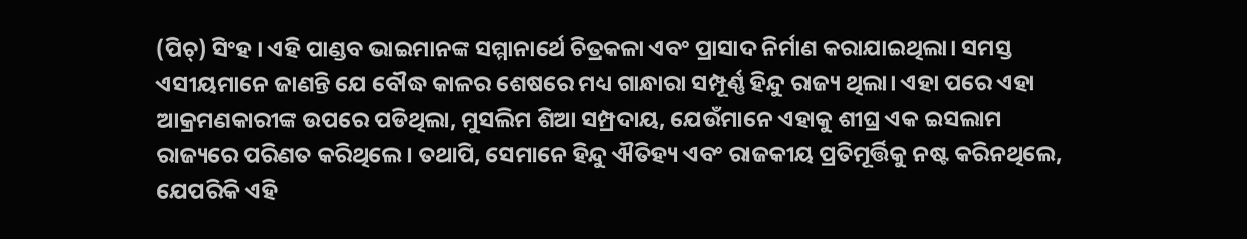(ପିଚ୍) ସିଂହ । ଏହି ପାଣ୍ଡବ ଭାଇମାନଙ୍କ ସମ୍ମାନାର୍ଥେ ଚିତ୍ରକଳା ଏବଂ ପ୍ରାସାଦ ନିର୍ମାଣ କରାଯାଇଥିଲା। ସମସ୍ତ ଏସୀୟମାନେ ଜାଣନ୍ତି ଯେ ବୌଦ୍ଧ କାଳର ଶେଷରେ ମଧ୍ୟ ଗାନ୍ଧାରା ସମ୍ପୂର୍ଣ୍ଣ ହିନ୍ଦୁ ରାଜ୍ୟ ଥିଲା। ଏହା ପରେ ଏହା ଆକ୍ରମଣକାରୀଙ୍କ ଉପରେ ପଡିଥିଲା, ମୁସଲିମ ଶିଆ ସମ୍ପ୍ରଦାୟ, ଯେଉଁମାନେ ଏହାକୁ ଶୀଘ୍ର ଏକ ଇସଲାମ ରାଜ୍ୟରେ ପରିଣତ କରିଥିଲେ। ତଥାପି, ସେମାନେ ହିନ୍ଦୁ ଐତିହ୍ୟ ଏବଂ ରାଜକୀୟ ପ୍ରତିମୂର୍ତ୍ତିକୁ ନଷ୍ଟ କରିନଥିଲେ, ଯେପରିକି ଏହି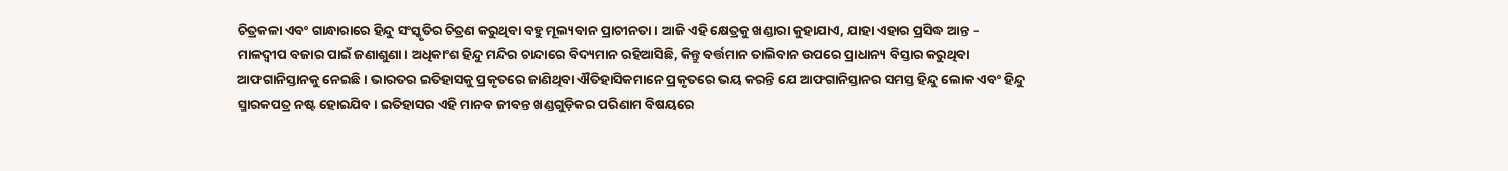ଚିତ୍ରକଳା ଏବଂ ଗାନ୍ଧାରାରେ ହିନ୍ଦୁ ସଂସ୍କୃତିର ଚିତ୍ରଣ କରୁଥିବା ବହୁ ମୂଲ୍ୟବାନ ପ୍ରାଚୀନତା। ଆଜି ଏହି କ୍ଷେତ୍ରକୁ ଖଣ୍ଡାରା କୁହାଯାଏ, ଯାହା ଏହାର ପ୍ରସିଦ୍ଧ ଆନ୍ତ – ମାଳଦ୍ୱୀପ ବଜାର ପାଇଁ ଜଣାଶୁଣା। ଅଧିକାଂଶ ହିନ୍ଦୁ ମନ୍ଦିର ଚାନ୍ଦାରେ ବିଦ୍ୟମାନ ରହିଆସିଛି, କିନ୍ତୁ ବର୍ତ୍ତମାନ ତାଲିବାନ ଉପରେ ପ୍ରାଧାନ୍ୟ ବିସ୍ତାର କରୁଥିବା ଆଫଗାନିସ୍ତାନକୁ ନେଇଛି। ଭାରତର ଇତିହାସକୁ ପ୍ରକୃତରେ ଜାଣିଥିବା ଐତିହାସିକମାନେ ପ୍ରକୃତରେ ଭୟ କରନ୍ତି ଯେ ଆଫଗାନିସ୍ତାନର ସମସ୍ତ ହିନ୍ଦୁ ଲୋକ ଏବଂ ହିନ୍ଦୁ ସ୍ମାରକପତ୍ର ନଷ୍ଟ ହୋଇଯିବ। ଇତିହାସର ଏହି ମାନବ ଜୀବନ୍ତ ଖଣ୍ଡଗୁଡ଼ିକର ପରିଣାମ ବିଷୟରେ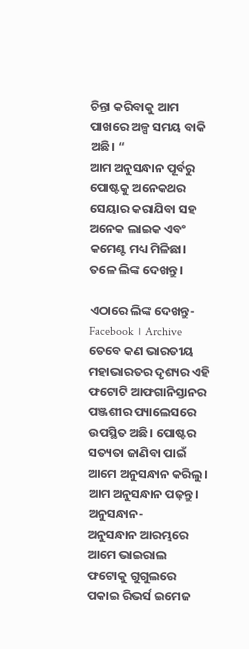ଚିନ୍ତା କରିବାକୁ ଆମ ପାଖରେ ଅଳ୍ପ ସମୟ ବାକି ଅଛି। “
ଆମ ଅନୁସନ୍ଧାନ ପୂର୍ବରୁ ପୋଷ୍ଟକୁ ଅନେକଥର ସେୟାର କରାଯିବା ସହ ଅନେକ ଲାଇକ ଏବଂ କମେଣ୍ଟ ମଧ୍ୟ ମିଳିଛା। ତଳେ ଲିଙ୍କ ଦେଖନ୍ତୁ।

ଏଠାରେ ଲିଙ୍କ ଦେଖନ୍ତୁ- Facebook । Archive
ତେବେ କଣ ଭାରତୀୟ ମହାଭାରତର ଦୃଶ୍ୟର ଏହି ଫଟୋଟି ଆଫଗାନିସ୍ତାନର ପଞ୍ଜଶୀର ପ୍ୟାଲେସରେ ଉପସ୍ଥିତ ଅଛି। ପୋଷ୍ଟର ସତ୍ୟତା ଜାଣିବା ପାଇଁ ଆମେ ଅନୁସନ୍ଧାନ କରିଲୁ। ଆମ ଅନୁସନ୍ଧାନ ପଢ଼ନ୍ତୁ।
ଅନୁସନ୍ଧାନ-
ଅନୁସନ୍ଧାନ ଆରମ୍ଭରେ ଆମେ ଭାଇରାଲ ଫଟୋକୁ ଗୁଗୁଲରେ ପକାଇ ରିଭର୍ସ ଇମେଜ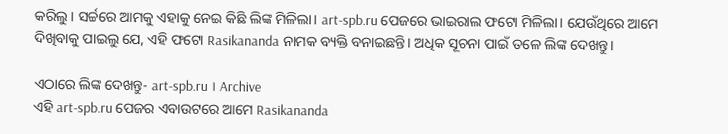କରିଲୁ। ସର୍ଚ୍ଚରେ ଆମକୁ ଏହାକୁ ନେଇ କିଛି ଲିଙ୍କ ମିଳିଲା। art-spb.ru ପେଜରେ ଭାଇରାଲ ଫଟୋ ମିଳିଲା। ଯେଉଁଥିରେ ଆମେ ଦିଖିବାକୁ ପାଇଲୁ ଯେ, ଏହି ଫଟୋ Rasikananda ନାମକ ବ୍ୟକ୍ତି ବନାଇଛନ୍ତି। ଅଧିକ ସୂଚନା ପାଇଁ ତଳେ ଲିଙ୍କ ଦେଖନ୍ତୁ।

ଏଠାରେ ଲିଙ୍କ ଦେଖନ୍ତୁ- art-spb.ru । Archive
ଏହି art-spb.ru ପେଜର ଏବାଉଟରେ ଆମେ Rasikananda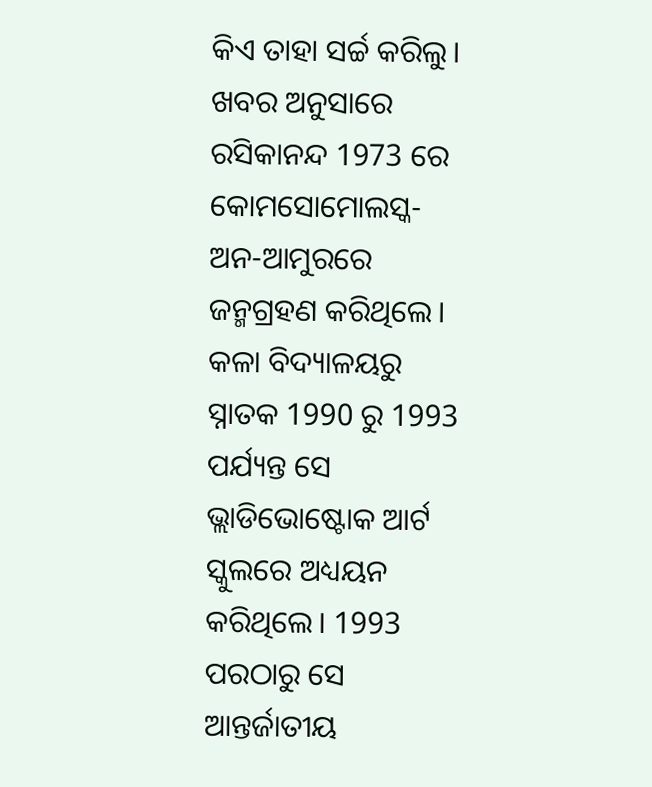କିଏ ତାହା ସର୍ଚ୍ଚ କରିଲୁ। ଖବର ଅନୁସାରେ ରସିକାନନ୍ଦ 1973 ରେ କୋମସୋମୋଲସ୍କ-ଅନ-ଆମୁରରେ ଜନ୍ମଗ୍ରହଣ କରିଥିଲେ। କଳା ବିଦ୍ୟାଳୟରୁ ସ୍ନାତକ 1990 ରୁ 1993 ପର୍ଯ୍ୟନ୍ତ ସେ ଭ୍ଲାଡିଭୋଷ୍ଟୋକ ଆର୍ଟ ସ୍କୁଲରେ ଅଧ୍ୟୟନ କରିଥିଲେ। 1993 ପରଠାରୁ ସେ ଆନ୍ତର୍ଜାତୀୟ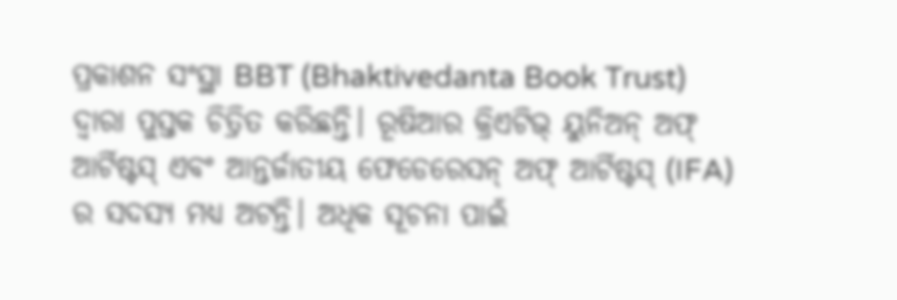ପ୍ରକାଶନ ସଂସ୍ଥା BBT (Bhaktivedanta Book Trust) ଦ୍ୱାରା ପୁସ୍ତକ ଚିତ୍ରିତ କରିଛନ୍ତି। ରୂଷିଆର କ୍ରିଏଟିଭ୍ ୟୁନିଅନ୍ ଅଫ୍ ଆର୍ଟିଷ୍ଟସ୍ ଏବଂ ଆନ୍ତର୍ଜାତୀୟ ଫେଡେରେସନ୍ ଅଫ୍ ଆର୍ଟିଷ୍ଟସ୍ (IFA) ର ସଦସ୍ୟ ମଧ୍ୟ ଅଟନ୍ତି। ଅଧିକ ସୂଚନା ପାଇଁ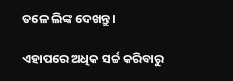ତଳେ ଲିଙ୍କ ଦେଖନ୍ତୁ।

ଏହାପରେ ଅଧିକ ସର୍ଚ୍ଚ କରିବାରୁ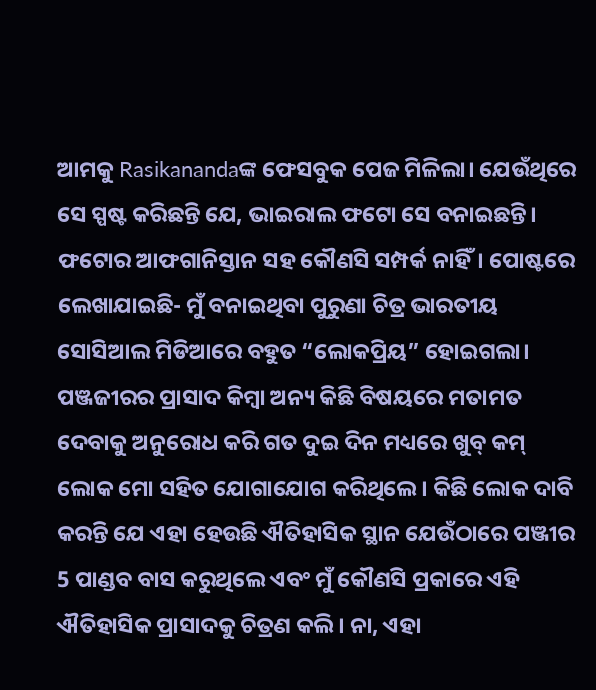ଆମକୁ Rasikanandaଙ୍କ ଫେସବୁକ ପେଜ ମିଳିଲା। ଯେଉଁଥିରେ ସେ ସ୍ପଷ୍ଟ କରିଛନ୍ତି ଯେ, ଭାଇରାଲ ଫଟୋ ସେ ବନାଇଛନ୍ତି। ଫଟୋର ଆଫଗାନିସ୍ତାନ ସହ କୌଣସି ସମ୍ପର୍କ ନାହିଁ। ପୋଷ୍ଟରେ ଲେଖାଯାଇଛି- ମୁଁ ବନାଇଥିବା ପୁରୁଣା ଚିତ୍ର ଭାରତୀୟ ସୋସିଆଲ ମିଡିଆରେ ବହୁତ “ଲୋକପ୍ରିୟ” ହୋଇଗଲା। ପଞ୍ଜଜୀରର ପ୍ରାସାଦ କିମ୍ୱା ଅନ୍ୟ କିଛି ବିଷୟରେ ମତାମତ ଦେବାକୁ ଅନୁରୋଧ କରି ଗତ ଦୁଇ ଦିନ ମଧ୍ୟରେ ଖୁବ୍ କମ୍ ଲୋକ ମୋ ସହିତ ଯୋଗାଯୋଗ କରିଥିଲେ। କିଛି ଲୋକ ଦାବି କରନ୍ତି ଯେ ଏହା ହେଉଛି ଐତିହାସିକ ସ୍ଥାନ ଯେଉଁଠାରେ ପଞ୍ଜୀର 5 ପାଣ୍ଡବ ବାସ କରୁଥିଲେ ଏବଂ ମୁଁ କୌଣସି ପ୍ରକାରେ ଏହି ଐତିହାସିକ ପ୍ରାସାଦକୁ ଚିତ୍ରଣ କଲି। ନା, ଏହା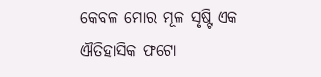କେବଳ ମୋର ମୂଳ ସୃଷ୍ଟି ଏକ ଐତିହାସିକ ଫଟୋ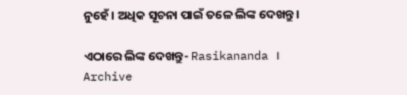ନୁହେଁ। ଅଧିକ ସୂଚନା ପାଇଁ ତଳେ ଲିଙ୍କ ଦେଖନ୍ତୁ।

ଏଠାରେ ଲିଙ୍କ ଦେଖନ୍ତୁ- Rasikananda । Archive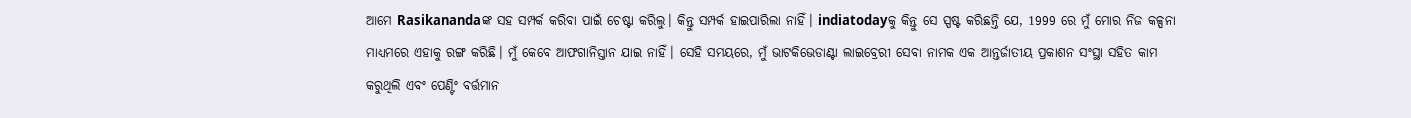ଆମେ Rasikanandaଙ୍କ ସହ ସମ୍ପର୍କ କରିବା ପାଇଁ ଚେଷ୍ଟା କରିଲୁ। କିନ୍ତୁ ସମ୍ପର୍କ ହାଇପାରିଲା ନାହିଁ। indiatodayକୁ କିନ୍ତୁ ସେ ସ୍ପଷ୍ଟ କରିଛନ୍ତି ଯେ, 1999 ରେ ମୁଁ ମୋର ନିଜ କଳ୍ପନା ମାଧ୍ୟମରେ ଏହାକୁ ରଙ୍ଗ କରିଛି। ମୁଁ କେବେ ଆଫଗାନିସ୍ତାନ ଯାଇ ନାହିଁ। ସେହି ସମୟରେ, ମୁଁ ଭାଟକିଭେଡାଣ୍ଟା ଲାଇବ୍ରେରୀ ସେବା ନାମକ ଏକ ଆନ୍ତର୍ଜାତୀୟ ପ୍ରକାଶନ ସଂସ୍ଥା ସହିତ କାମ କରୁଥିଲି ଏବଂ ପେଣ୍ଟିଂ ବର୍ତ୍ତମାନ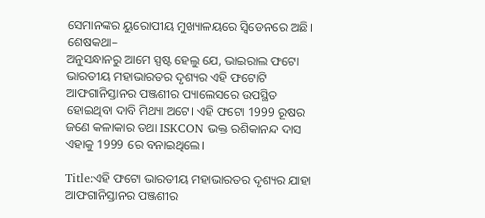ସେମାନଙ୍କର ୟୁରୋପୀୟ ମୁଖ୍ୟାଳୟରେ ସ୍ୱିଡେନରେ ଅଛି।
ଶେଷକଥା–
ଅନୁସନ୍ଧାନରୁ ଆମେ ସ୍ପଷ୍ଟ ହେଲୁ ଯେ, ଭାଇରାଲ ଫଟୋ ଭାରତୀୟ ମହାଭାରତର ଦୃଶ୍ୟର ଏହି ଫଟୋଟି ଆଫଗାନିସ୍ତାନର ପଞ୍ଜଶୀର ପ୍ୟାଲେସରେ ଉପସ୍ଥିତ ହୋଇଥିବା ଦାବି ମିଥ୍ୟା ଅଟେ। ଏହି ଫଟୋ 1999 ରୂଷର ଜଣେ କଳାକାର ତଥା ISKCON ଭକ୍ତ ରଶିକାନନ୍ଦ ଦାସ ଏହାକୁ 1999 ରେ ବନାଇଥିଲେ।

Title:ଏହି ଫଟୋ ଭାରତୀୟ ମହାଭାରତର ଦୃଶ୍ୟର ଯାହା ଆଫଗାନିସ୍ତାନର ପଞ୍ଜଶୀର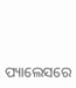ପ୍ୟାଲେସରେ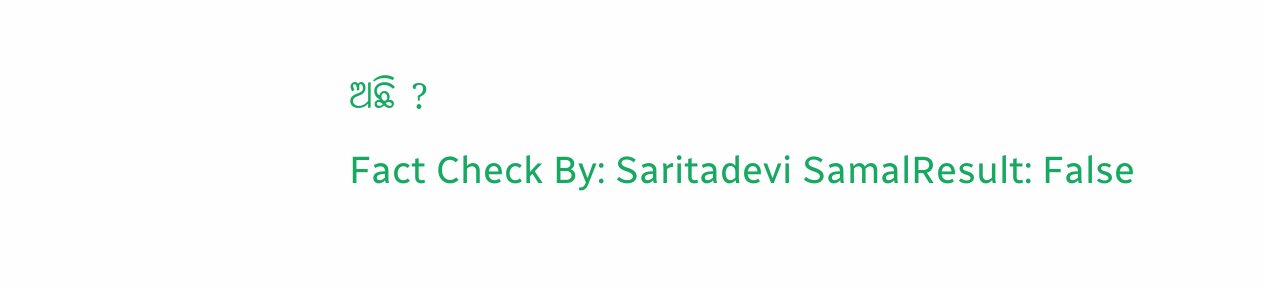ଅଛି ?
Fact Check By: Saritadevi SamalResult: False